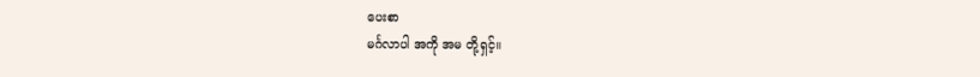ပေးစာ
မင်္ဂလာပါ အကို အမ တို့ရှင့်။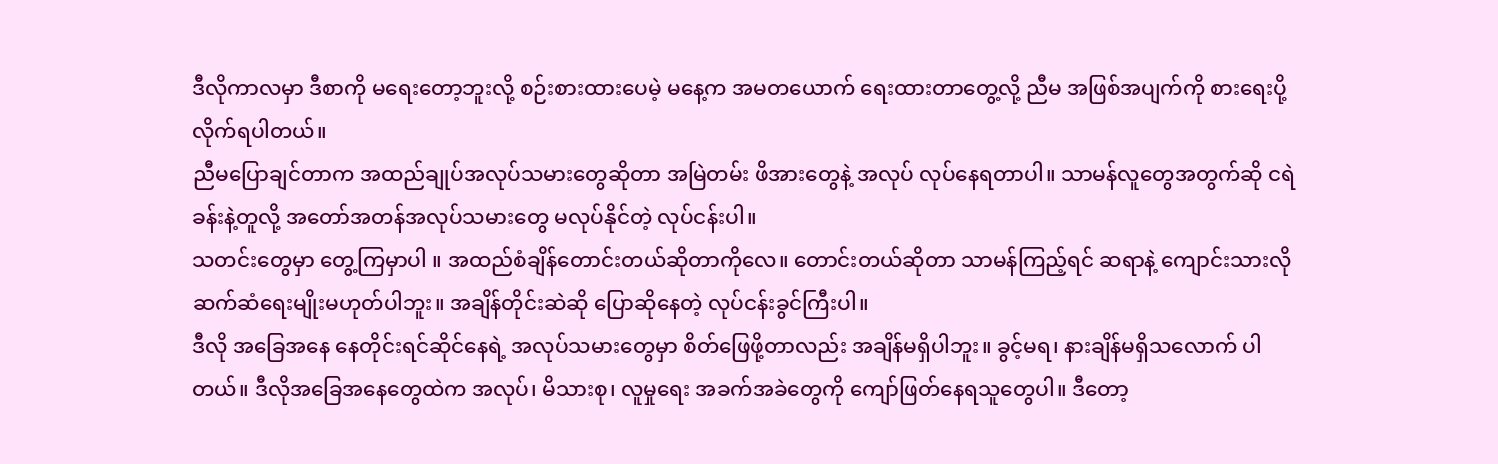ဒီလိုကာလမှာ ဒီစာကို မရေးတော့ဘူးလို့ စဉ်းစားထားပေမဲ့ မနေ့က အမတယောက် ရေးထားတာတွေ့လို့ ညီမ အဖြစ်အပျက်ကို စားရေးပို့ လိုက်ရပါတယ်။
ညီမပြောချင်တာက အထည်ချုပ်အလုပ်သမားတွေဆိုတာ အမြဲတမ်း ဖိအားတွေနဲ့ အလုပ် လုပ်နေရတာပါ။ သာမန်လူတွေအတွက်ဆို ငရဲခန်းနဲ့တူလို့ အတော်အတန်အလုပ်သမားတွေ မလုပ်နိုင်တဲ့ လုပ်ငန်းပါ။
သတင်းတွေမှာ တွေ့ကြမှာပါ ။ အထည်စံချိန်တောင်းတယ်ဆိုတာကိုလေ။ တောင်းတယ်ဆိုတာ သာမန်ကြည့်ရင် ဆရာနဲ့ ကျောင်းသားလို ဆက်ဆံရေးမျိုးမဟုတ်ပါဘူး။ အချိန်တိုင်းဆဲဆို ပြောဆိုနေတဲ့ လုပ်ငန်းခွင်ကြီးပါ။
ဒီလို အခြေအနေ နေတိုင်းရင်ဆိုင်နေရဲ့ အလုပ်သမားတွေမှာ စိတ်ဖြေဖို့တာလည်း အချိန်မရှိပါဘူး။ ခွင့်မရ၊ နားချိန်မရှိသလောက် ပါတယ်။ ဒီလိုအခြေအနေတွေထဲက အလုပ်၊ မိသားစု၊ လူမှုရေး အခက်အခဲတွေကို ကျော်ဖြတ်နေရသူတွေပါ။ ဒီတော့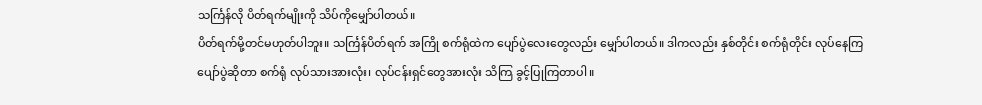သင်္ကြန်လို ပိတ်ရက်မျိုးကို သိပ်ကိုမျှော်ပါတယ်။
ပိတ်ရက်မို့တင်မဟုတ်ပါဘူး။ သင်္ကြန်ပိတ်ရက် အကြို စက်ရုံထဲက ပျော်ပွဲလေးတွေလည်း မျှော်ပါတယ်။ ဒါကလည်း နှစ်တိုင်း စက်ရုံတိုင်း လုပ်နေကြ ပျော်ပွဲဆိုတာ စက်ရုံ လုပ်သားအားလုံး၊ လုပ်ငန်းရှင်တွေအားလုံး သိကြ ခွင့်ပြုကြတာပါ။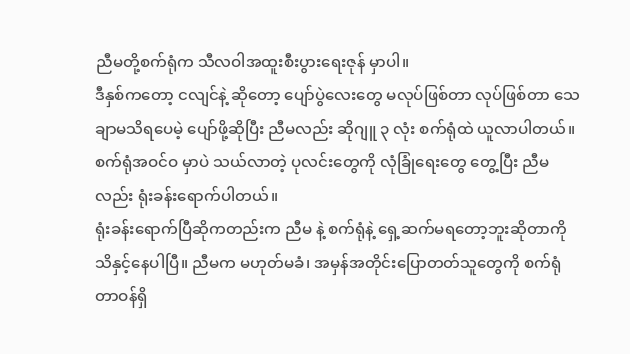ညီမတို့စက်ရုံက သီလဝါအထူးစီးပွားရေးဇုန် မှာပါ။
ဒီနှစ်ကတော့ ငလျင်နဲ့ ဆိုတော့ ပျော်ပွဲလေးတွေ မလုပ်ဖြစ်တာ လုပ်ဖြစ်တာ သေချာမသိရပေမဲ့ ပျော်ဖို့ဆိုပြီး ညီမလည်း ဆိုဂျူ ၃ လုံး စက်ရုံထဲ ယူလာပါတယ်။ စက်ရုံအဝင်ဝ မှာပဲ သယ်လာတဲ့ ပုလင်းတွေကို လုံခြုံရေးတွေ တွေ့ပြီး ညီမလည်း ရုံးခန်းရောက်ပါတယ်။
ရုံးခန်းရောက်ပြီဆိုကတည်းက ညီမ နဲ့ စက်ရုံနဲ့ ရှေ့ဆက်မရတော့ဘူးဆိုတာကို သိနှင့်နေပါပြီ။ ညီမက မဟုတ်မခံ၊ အမှန်အတိုင်းပြောတတ်သူတွေကို စက်ရုံတာဝန်ရှိ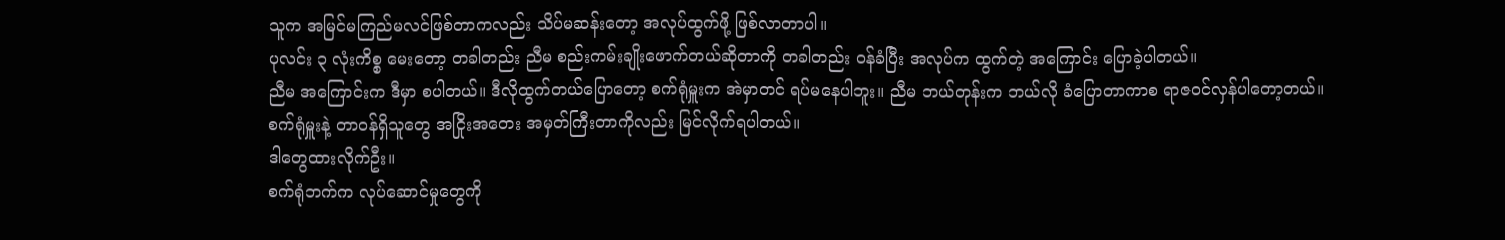သူက အမြင်မကြည်မလင်ဖြစ်တာကလည်း သိပ်မဆန်းတော့ အလုပ်ထွက်ဖို့ ဖြစ်လာတာပါ။
ပုလင်း ၃ လုံးကိစ္စ မေးတော့ တခါတည်း ညီမ စည်းကမ်းချိုးဖောက်တယ်ဆိုတာကို တခါတည်း ဝန်ခံပြီး အလုပ်က ထွက်တဲ့ အကြောင်း ပြောခဲ့ပါတယ်။
ညီမ အကြောင်းက ဒီမှာ စပါတယ်။ ဒီလိုထွက်တယ်ပြောတော့ စက်ရုံမှူးက အဲမှာတင် ရပ်မနေပါဘူး။ ညီမ ဘယ်တုန်းက ဘယ်လို ခံပြောတာကာစ ရာဇဝင်လှန်ပါတော့တယ်။ စက်ရုံမှူးနဲ့ တာဝန်ရှိသူတွေ အငြိုးအတေး အမှတ်ကြီးတာကိုလည်း မြင်လိုက်ရပါတယ်။
ဒါတွေထားလိုက်ဦး။
စက်ရုံဘက်က လုပ်ဆောင်မှုတွေကို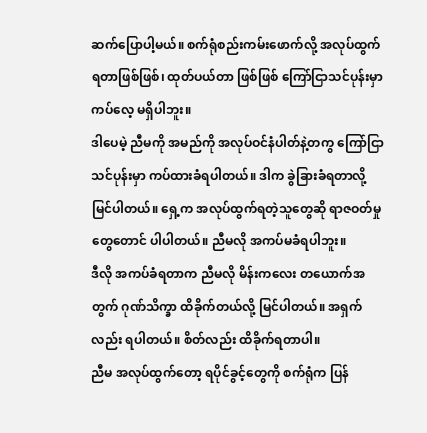ဆက်ပြောပါ့မယ်။ စက်ရုံစည်းကမ်းဖောက်လို့ အလုပ်ထွက်ရတာဖြစ်ဖြစ်၊ ထုတ်ပယ်တာ ဖြစ်ဖြစ် ကြော်ငြာသင်ပုန်းမှာ ကပ်လေ့ မရှိပါဘူး။
ဒါပေမဲ့ ညီမကို အမည်ကို အလုပ်ဝင်နံပါတ်နဲ့တကွ ကြော်ငြာသင်ပုန်းမှာ ကပ်ထားခံရပါတယ်။ ဒါက ခွဲခြားခံရတာလို့ မြင်ပါတယ်။ ရှေ့က အလုပ်ထွက်ရတဲ့သူတွေဆို ရာဇဝတ်မှုတွေတောင် ပါပါတယ်။ ညီမလို အကပ်မခံရပါဘူး။
ဒီလို အကပ်ခံရတာက ညီမလို မိန်းကလေး တယောက်အတွက် ဂုဏ်သိက္ခာ ထိခိုက်တယ်လို့ မြင်ပါတယ်။ အရှက်လည်း ရပါတယ်။ စိတ်လည်း ထိခိုက်ရတာပါ။
ညီမ အလုပ်ထွက်တော့ ရပိုင်ခွင့်တွေကို စက်ရုံက ပြန်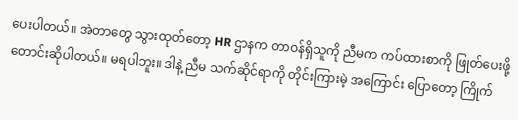ပေးပါတယ်။ အဲတာတွေ သွားထုတ်တော့ HR ဌာနက တာဝန်ရှိသူကို ညီမက ကပ်ထားစာကို ဖြုတ်ပေးဖို့ တောင်းဆိုပါတယ်။ မရပါဘူး။ ဒါနဲ့ ညီမ သက်ဆိုင်ရာကို တိုင်းကြားမဲ့ အကြောင်း ပြောတော့ ကြိုက်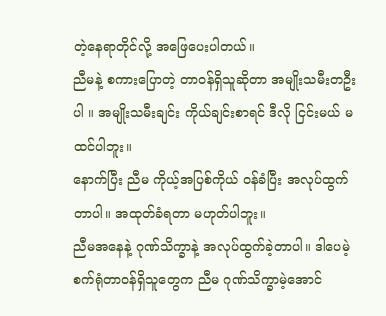တဲ့နေရာတိုင်လို့ အဖြေပေးပါတယ်။
ညီမနဲ့ စကားပြောတဲ့ တာဝန်ရှိသူဆိုတာ အမျိုးသမီးတဦးပါ ။ အမျိုးသမီးချင်း ကိုယ်ချင်းစာရင် ဒီလို ငြင်းမယ် မထင်ပါဘူး။
နောက်ပြီး ညီမ ကိုယ့်အပြစ်ကိုယ် ဝန်ခံပြီး အလုပ်ထွက်တာပါ။ အထုတ်ခံရတာ မဟုတ်ပါဘူး။
ညီမအနေနဲ့ ဂုဏ်သိက္ခာနဲ့ အလုပ်ထွက်ခဲ့တာပါ။ ဒါပေမဲ့ စက်ရုံတာဝန်ရှိသူတွေက ညီမ ဂုဏ်သိက္ခာမဲ့အောင်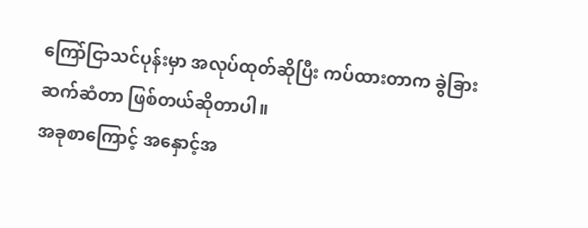ကြော်ငြာသင်ပုန်းမှာ အလုပ်ထုတ်ဆိုပြီး ကပ်ထားတာက ခွဲခြားဆက်ဆံတာ ဖြစ်တယ်ဆိုတာပါ။
အခုစာကြောင့် အနှောင့်အ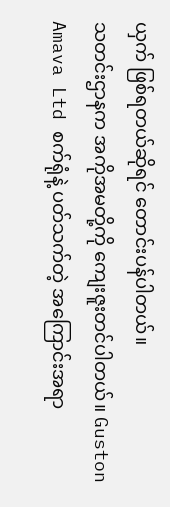ယှက် ဖြစ်ရတယ်ဆိုရင် တောင်းပန်ပါတယ်။
သတင်းဌာနက အကိုအမတို့ကို ကျေးဇူးတင်ပါတယ်။ Guston Amava Ltd စက်ရုံနဲ့ ပတ်သက်တဲ့ အကြောင်းအရာ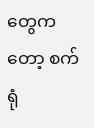တွေကတော့ စက်ရုံ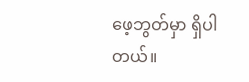ဖေ့ဘွတ်မှာ ရှိပါတယ်။